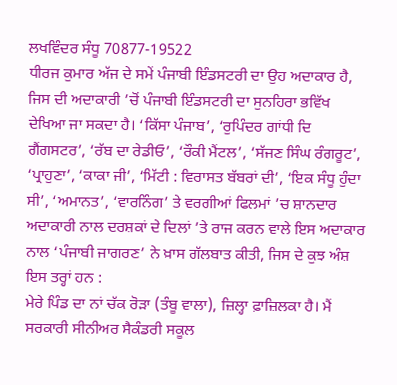ਲਖਵਿੰਦਰ ਸੰਧੂ 70877-19522
ਧੀਰਜ ਕੁਮਾਰ ਅੱਜ ਦੇ ਸਮੇਂ ਪੰਜਾਬੀ ਇੰਡਸਟਰੀ ਦਾ ਉਹ ਅਦਾਕਾਰ ਹੈ, ਜਿਸ ਦੀ ਅਦਾਕਾਰੀ ’ਚੋਂ ਪੰਜਾਬੀ ਇੰਡਸਟਰੀ ਦਾ ਸੁਨਹਿਰਾ ਭਵਿੱਖ ਦੇਖਿਆ ਜਾ ਸਕਦਾ ਹੈ। ‘ਕਿੱਸਾ ਪੰਜਾਬ’, ‘ਰੁਪਿੰਦਰ ਗਾਂਧੀ ਦਿ ਗੈਂਗਸਟਰ’, ‘ਰੱਬ ਦਾ ਰੇਡੀਓ’, ‘ਰੌਕੀ ਮੈਂਟਲ’, ‘ਸੱਜਣ ਸਿੰਘ ਰੰਗਰੂਟ’, ‘ਪ੍ਰਾਹੁਣਾ’, ‘ਕਾਕਾ ਜੀ’, ‘ਮਿੱਟੀ : ਵਿਰਾਸਤ ਬੱਬਰਾਂ ਦੀ’, ‘ਇਕ ਸੰਧੂ ਹੁੰਦਾ ਸੀ’, ‘ਅਮਾਨਤ’, ‘ਵਾਰਨਿੰਗ’ ਤੇ ਵਰਗੀਆਂ ਫਿਲਮਾਂ ’ਚ ਸ਼ਾਨਦਾਰ ਅਦਾਕਾਰੀ ਨਾਲ ਦਰਸ਼ਕਾਂ ਦੇ ਦਿਲਾਂ ’ਤੇ ਰਾਜ ਕਰਨ ਵਾਲੇ ਇਸ ਅਦਾਕਾਰ ਨਾਲ ‘ਪੰਜਾਬੀ ਜਾਗਰਣ’ ਨੇ ਖ਼ਾਸ ਗੱਲਬਾਤ ਕੀਤੀ, ਜਿਸ ਦੇ ਕੁਝ ਅੰਸ਼ ਇਸ ਤਰ੍ਹਾਂ ਹਨ :
ਮੇਰੇ ਪਿੰਡ ਦਾ ਨਾਂ ਚੱਕ ਰੋੜਾ (ਤੰਬੂ ਵਾਲਾ), ਜ਼ਿਲ੍ਹਾ ਫ਼ਾਜ਼ਿਲਕਾ ਹੈ। ਮੈਂ ਸਰਕਾਰੀ ਸੀਨੀਅਰ ਸੈਕੰਡਰੀ ਸਕੂਲ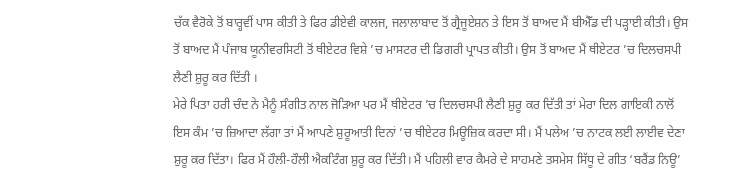ਚੱਕ ਵੈਰੋਕੇ ਤੋਂ ਬਾਰ੍ਹਵੀਂ ਪਾਸ ਕੀਤੀ ਤੇ ਫਿਰ ਡੀਏਵੀ ਕਾਲਜ, ਜਲਾਲਾਬਾਦ ਤੋਂ ਗ੍ਰੈਜੂਏਸ਼ਨ ਤੇ ਇਸ ਤੋਂ ਬਾਅਦ ਮੈਂ ਬੀਐੱਡ ਦੀ ਪੜ੍ਹਾਈ ਕੀਤੀ। ਉਸ ਤੋਂ ਬਾਅਦ ਮੈਂ ਪੰਜਾਬ ਯੂਨੀਵਰਸਿਟੀ ਤੋਂ ਥੀਏਟਰ ਵਿਸ਼ੇ ’ਚ ਮਾਸਟਰ ਦੀ ਡਿਗਰੀ ਪ੍ਰਾਪਤ ਕੀਤੀ। ਉਸ ਤੋਂ ਬਾਅਦ ਮੈਂ ਥੀਏਟਰ ’ਚ ਦਿਲਚਸਪੀ ਲੈਣੀ ਸ਼ੁਰੂ ਕਰ ਦਿੱਤੀ ।
ਮੇਰੇ ਪਿਤਾ ਹਰੀ ਚੰਦ ਨੇ ਮੈਨੂੰ ਸੰਗੀਤ ਨਾਲ ਜੋੜਿਆ ਪਰ ਮੈਂ ਥੀਏਟਰ ’ਚ ਦਿਲਚਸਪੀ ਲੈਣੀ ਸ਼ੁਰੂ ਕਰ ਦਿੱਤੀ ਤਾਂ ਮੇਰਾ ਦਿਲ ਗਾਇਕੀ ਨਾਲੋਂ ਇਸ ਕੰਮ ’ਚ ਜ਼ਿਆਦਾ ਲੱਗਾ ਤਾਂ ਮੈਂ ਆਪਣੇ ਸ਼ੁਰੂਆਤੀ ਦਿਨਾਂ ’ਚ ਥੀਏਟਰ ਮਿਊਜ਼ਿਕ ਕਰਦਾ ਸੀ। ਮੈਂ ਪਲੇਅ ’ਚ ਨਾਟਕ ਲਈ ਲਾਈਵ ਦੇਣਾ ਸ਼ੁਰੂ ਕਰ ਦਿੱਤਾ। ਫਿਰ ਮੈਂ ਹੌਲੀ-ਹੌਲੀ ਐਕਟਿੰਗ ਸ਼ੁਰੂ ਕਰ ਦਿੱਤੀ। ਮੈਂ ਪਹਿਲੀ ਵਾਰ ਕੈਮਰੇ ਦੇ ਸਾਹਮਣੇ ਤਸਮੇਸ ਸਿੱਧੂ ਦੇ ਗੀਤ ‘ਬਰੈਂਡ ਨਿਊ’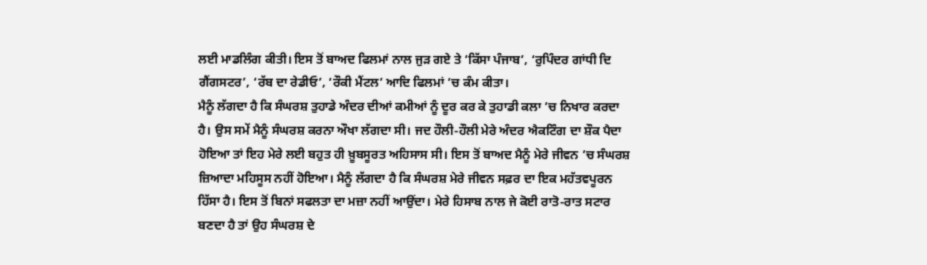ਲਈ ਮਾਡਲਿੰਗ ਕੀਤੀ। ਇਸ ਤੋਂ ਬਾਅਦ ਫਿਲਮਾਂ ਨਾਲ ਜੁੜ ਗਏ ਤੇ ‘ਕਿੱਸਾ ਪੰਜਾਬ’, ‘ਰੁਪਿੰਦਰ ਗਾਂਧੀ ਦਿ ਗੈਂਗਸਟਰ’, ‘ਰੱਬ ਦਾ ਰੇਡੀਓ’, ‘ਰੌਕੀ ਮੈਂਟਲ’ ਆਦਿ ਫਿਲਮਾਂ ’ਚ ਕੰਮ ਕੀਤਾ।
ਮੈਨੂੰ ਲੱਗਦਾ ਹੈ ਕਿ ਸੰਘਰਸ਼ ਤੁਹਾਡੇ ਅੰਦਰ ਦੀਆਂ ਕਮੀਆਂ ਨੂੰ ਦੂਰ ਕਰ ਕੇ ਤੁਹਾਡੀ ਕਲਾ ’ਚ ਨਿਖਾਰ ਕਰਦਾ ਹੈ। ਉਸ ਸਮੇਂ ਮੈਨੂੰ ਸੰਘਰਸ਼ ਕਰਨਾ ਔਖਾ ਲੱਗਦਾ ਸੀ। ਜਦ ਹੌਲੀ-ਹੌਲੀ ਮੇਰੇ ਅੰਦਰ ਐਕਟਿੰਗ ਦਾ ਸ਼ੌਕ ਪੈਦਾ ਹੋਇਆ ਤਾਂ ਇਹ ਮੇਰੇ ਲਈ ਬਹੁਤ ਹੀ ਖ਼ੂਬਸੂਰਤ ਅਹਿਸਾਸ ਸੀ। ਇਸ ਤੋਂ ਬਾਅਦ ਮੈਨੂੰ ਮੇਰੇ ਜੀਵਨ ’ਚ ਸੰਘਰਸ਼ ਜ਼ਿਆਦਾ ਮਹਿਸੂਸ ਨਹੀਂ ਹੋਇਆ। ਮੈਨੂੰ ਲੱਗਦਾ ਹੈ ਕਿ ਸੰਘਰਸ਼ ਮੇਰੇ ਜੀਵਨ ਸਫ਼ਰ ਦਾ ਇਕ ਮਹੱਤਵਪੂਰਨ ਹਿੱਸਾ ਹੈ। ਇਸ ਤੋਂ ਬਿਨਾਂ ਸਫਲਤਾ ਦਾ ਮਜ਼ਾ ਨਹੀਂ ਆਉਂਦਾ। ਮੇਰੇ ਹਿਸਾਬ ਨਾਲ ਜੇ ਕੋਈ ਰਾਤੋ-ਰਾਤ ਸਟਾਰ ਬਣਦਾ ਹੈ ਤਾਂ ਉਹ ਸੰਘਰਸ਼ ਦੇ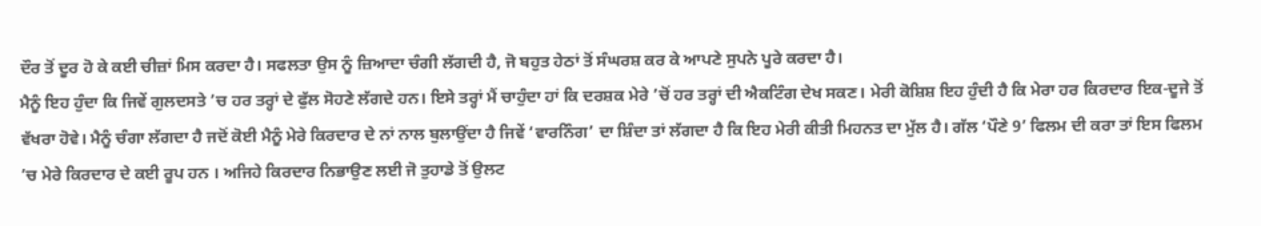ਦੌਰ ਤੋਂ ਦੂਰ ਹੋ ਕੇ ਕਈ ਚੀਜ਼ਾਂ ਮਿਸ ਕਰਦਾ ਹੈ। ਸਫਲਤਾ ਉਸ ਨੂੰ ਜ਼ਿਆਦਾ ਚੰਗੀ ਲੱਗਦੀ ਹੈ, ਜੋ ਬਹੁਤ ਹੇਠਾਂ ਤੋਂ ਸੰਘਰਸ਼ ਕਰ ਕੇ ਆਪਣੇ ਸੁਪਨੇ ਪੂਰੇ ਕਰਦਾ ਹੈ।
ਮੈਨੂੰ ਇਹ ਹੁੰਦਾ ਕਿ ਜਿਵੇਂ ਗੁਲਦਸਤੇ ’ਚ ਹਰ ਤਰ੍ਹਾਂ ਦੇ ਫੁੱਲ ਸੋਹਣੇ ਲੱਗਦੇ ਹਨ। ਇਸੇ ਤਰ੍ਹਾਂ ਮੈਂ ਚਾਹੁੰਦਾ ਹਾਂ ਕਿ ਦਰਸ਼ਕ ਮੇਰੇ ’ਚੋਂ ਹਰ ਤਰ੍ਹਾਂ ਦੀ ਐਕਟਿੰਗ ਦੇਖ ਸਕਣ। ਮੇਰੀ ਕੋਸ਼ਿਸ਼ ਇਹ ਹੁੰਦੀ ਹੈ ਕਿ ਮੇਰਾ ਹਰ ਕਿਰਦਾਰ ਇਕ-ਦੂਜੇ ਤੋਂ ਵੱਖਰਾ ਹੋਵੇ। ਮੈਨੂੰ ਚੰਗਾ ਲੱਗਦਾ ਹੈ ਜਦੋਂ ਕੋਈ ਮੈਨੂੰ ਮੇਰੇ ਕਿਰਦਾਰ ਦੇ ਨਾਂ ਨਾਲ ਬੁਲਾਉਂਦਾ ਹੈ ਜਿਵੇਂ ‘ਵਾਰਨਿੰਗ’ ਦਾ ਸ਼ਿੰਦਾ ਤਾਂ ਲੱਗਦਾ ਹੈ ਕਿ ਇਹ ਮੇਰੀ ਕੀਤੀ ਮਿਹਨਤ ਦਾ ਮੁੱਲ ਹੈ। ਗੱਲ ‘ਪੌਣੇ 9’ ਫਿਲਮ ਦੀ ਕਰਾ ਤਾਂ ਇਸ ਫਿਲਮ ’ਚ ਮੇਰੇ ਕਿਰਦਾਰ ਦੇ ਕਈ ਰੂਪ ਹਨ । ਅਜਿਹੇ ਕਿਰਦਾਰ ਨਿਭਾਉਣ ਲਈ ਜੋ ਤੁਹਾਡੇ ਤੋਂ ਉਲਟ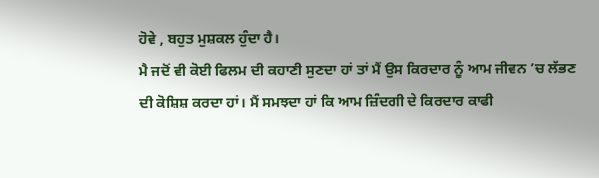ਹੋਵੇ , ਬਹੁਤ ਮੁਸ਼ਕਲ ਹੁੰਦਾ ਹੈ।
ਮੈ ਜਦੋਂ ਵੀ ਕੋਈ ਫਿਲਮ ਦੀ ਕਹਾਣੀ ਸੁਣਦਾ ਹਾਂ ਤਾਂ ਮੈਂ ਉਸ ਕਿਰਦਾਰ ਨੂੰ ਆਮ ਜੀਵਨ ’ਚ ਲੱਭਣ ਦੀ ਕੋਸ਼ਿਸ਼ ਕਰਦਾ ਹਾਂ। ਮੈਂ ਸਮਝਦਾ ਹਾਂ ਕਿ ਆਮ ਜ਼ਿੰਦਗੀ ਦੇ ਕਿਰਦਾਰ ਕਾਫੀ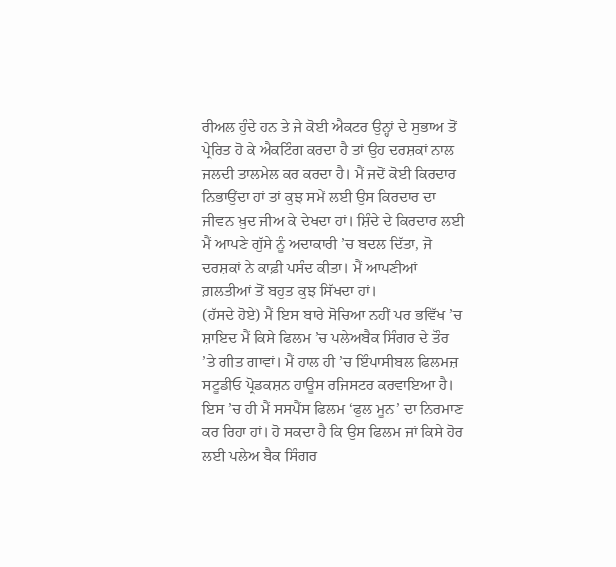ਰੀਅਲ ਹੁੰਦੇ ਹਨ ਤੇ ਜੇ ਕੋਈ ਐਕਟਰ ਉਨ੍ਹਾਂ ਦੇ ਸੁਭਾਅ ਤੋਂ ਪ੍ਰੇਰਿਤ ਹੋ ਕੇ ਐਕਟਿੰਗ ਕਰਦਾ ਹੈ ਤਾਂ ਉਹ ਦਰਸ਼ਕਾਂ ਨਾਲ ਜਲਦੀ ਤਾਲਮੇਲ ਕਰ ਕਰਦਾ ਹੈ। ਮੈਂ ਜਦੋਂ ਕੋਈ ਕਿਰਦਾਰ ਨਿਭਾਉਂਦਾ ਹਾਂ ਤਾਂ ਕੁਝ ਸਮੇਂ ਲਈ ਉਸ ਕਿਰਦਾਰ ਦਾ ਜੀਵਨ ਖ਼ੁਦ ਜੀਅ ਕੇ ਦੇਖਦਾ ਹਾਂ। ਸ਼ਿੰਦੇ ਦੇ ਕਿਰਦਾਰ ਲਈ ਮੈਂ ਆਪਣੇ ਗੁੱਸੇ ਨੂੰ ਅਦਾਕਾਰੀ ’ਚ ਬਦਲ ਦਿੱਤਾ, ਜੋ ਦਰਸ਼ਕਾਂ ਨੇ ਕਾਫ਼ੀ ਪਸੰਦ ਕੀਤਾ। ਮੈਂ ਆਪਣੀਆਂ ਗ਼ਲਤੀਆਂ ਤੋਂ ਬਹੁਤ ਕੁਝ ਸਿੱਖਦਾ ਹਾਂ।
(ਹੱਸਦੇ ਹੋਏ) ਮੈਂ ਇਸ ਬਾਰੇ ਸੋਚਿਆ ਨਹੀਂ ਪਰ ਭਵਿੱਖ ’ਚ ਸ਼ਾਇਦ ਮੈਂ ਕਿਸੇ ਫਿਲਮ ’ਚ ਪਲੇਅਬੈਕ ਸਿੰਗਰ ਦੇ ਤੌਰ ’ਤੇ ਗੀਤ ਗਾਵਾਂ। ਮੈਂ ਹਾਲ ਹੀ ’ਚ ਇੰਪਾਸੀਬਲ ਫਿਲਮਜ਼ ਸਟੂਡੀਓ ਪ੍ਰੋਡਕਸ਼ਨ ਹਾਊਸ ਰਜਿਸਟਰ ਕਰਵਾਇਆ ਹੈ। ਇਸ ’ਚ ਹੀ ਮੈਂ ਸਸਪੈਂਸ ਫਿਲਮ ‘ਫੁਲ ਮੂਨ’ ਦਾ ਨਿਰਮਾਣ ਕਰ ਰਿਹਾ ਹਾਂ। ਹੋ ਸਕਦਾ ਹੈ ਕਿ ਉਸ ਫਿਲਮ ਜਾਂ ਕਿਸੇ ਹੋਰ ਲਈ ਪਲੇਅ ਬੈਕ ਸਿੰਗਰ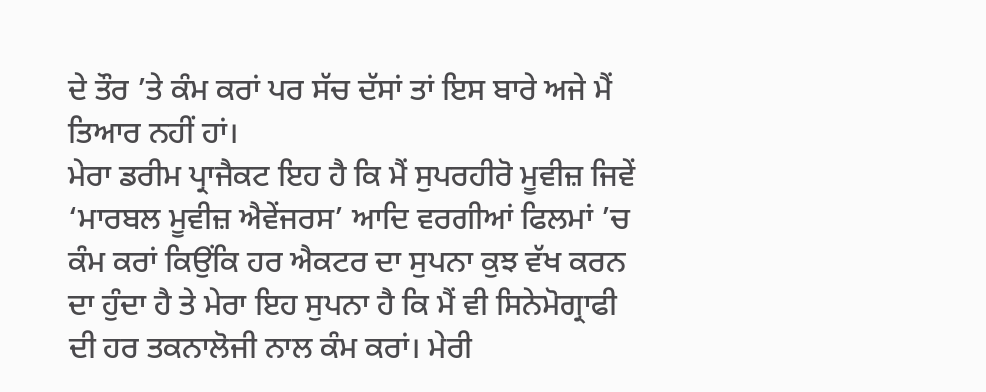ਦੇ ਤੌਰ ’ਤੇ ਕੰਮ ਕਰਾਂ ਪਰ ਸੱਚ ਦੱਸਾਂ ਤਾਂ ਇਸ ਬਾਰੇ ਅਜੇ ਮੈਂ ਤਿਆਰ ਨਹੀਂ ਹਾਂ।
ਮੇਰਾ ਡਰੀਮ ਪ੍ਰਾਜੈਕਟ ਇਹ ਹੈ ਕਿ ਮੈਂ ਸੁਪਰਹੀਰੋ ਮੂਵੀਜ਼ ਜਿਵੇਂ ‘ਮਾਰਬਲ ਮੂਵੀਜ਼ ਐਵੇਂਜਰਸ’ ਆਦਿ ਵਰਗੀਆਂ ਫਿਲਮਾਂ ’ਚ ਕੰਮ ਕਰਾਂ ਕਿਉਂਕਿ ਹਰ ਐਕਟਰ ਦਾ ਸੁਪਨਾ ਕੁਝ ਵੱਖ ਕਰਨ ਦਾ ਹੁੰਦਾ ਹੈ ਤੇ ਮੇਰਾ ਇਹ ਸੁਪਨਾ ਹੈ ਕਿ ਮੈਂ ਵੀ ਸਿਨੇਮੋਗ੍ਰਾਫੀ ਦੀ ਹਰ ਤਕਨਾਲੋਜੀ ਨਾਲ ਕੰਮ ਕਰਾਂ। ਮੇਰੀ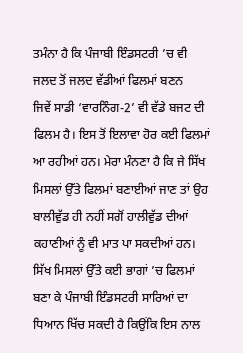ਤਮੰਨਾ ਹੈ ਕਿ ਪੰਜਾਬੀ ਇੰਡਸਟਰੀ ’ਚ ਵੀ ਜਲਦ ਤੋਂ ਜਲਦ ਵੱਡੀਆਂ ਫਿਲਮਾਂ ਬਣਨ
ਜਿਵੇਂ ਸਾਡੀ ‘ਵਾਰਨਿੰਗ-2’ ਵੀ ਵੱਡੇ ਬਜਟ ਦੀ ਫਿਲਮ ਹੈ। ਇਸ ਤੋਂ ਇਲਾਵਾ ਹੋਰ ਕਈ ਫਿਲਮਾਂ ਆ ਰਹੀਆਂ ਹਨ। ਮੇਰਾ ਮੰਨਣਾ ਹੈ ਕਿ ਜੇ ਸਿੱਖ ਮਿਸਲਾਂ ਉੱਤੇ ਫਿਲਮਾਂ ਬਣਾਈਆਂ ਜਾਣ ਤਾਂ ਉਹ ਬਾਲੀਵੁੱਡ ਹੀ ਨਹੀਂ ਸਗੋਂ ਹਾਲੀਵੁੱਡ ਦੀਆਂ ਕਹਾਣੀਆਂ ਨੂੰ ਵੀ ਮਾਤ ਪਾ ਸਕਦੀਆਂ ਹਨ। ਸਿੱਖ ਮਿਸਲਾਂ ਉੱਤੇ ਕਈ ਭਾਗਾਂ ’ਚ ਫਿਲਮਾਂ ਬਣਾ ਕੇ ਪੰਜਾਬੀ ਇੰਡਸਟਰੀ ਸਾਰਿਆਂ ਦਾ ਧਿਆਨ ਖਿੱਚ ਸਕਦੀ ਹੈ ਕਿਉਂਕਿ ਇਸ ਨਾਲ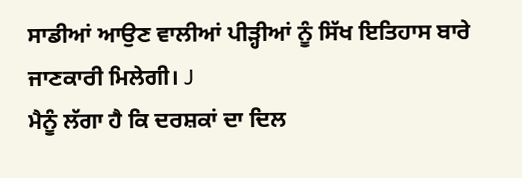ਸਾਡੀਆਂ ਆਉਣ ਵਾਲੀਆਂ ਪੀੜ੍ਹੀਆਂ ਨੂੰ ਸਿੱਖ ਇਤਿਹਾਸ ਬਾਰੇ ਜਾਣਕਾਰੀ ਮਿਲੇਗੀ। J
ਮੈਨੂੰ ਲੱਗਾ ਹੈ ਕਿ ਦਰਸ਼ਕਾਂ ਦਾ ਦਿਲ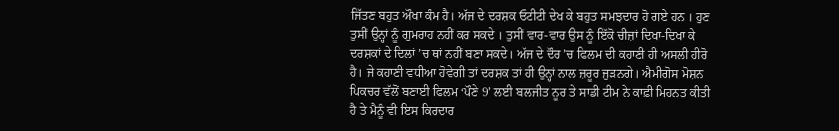ਜਿੱਤਣ ਬਹੁਤ ਔਖਾ ਕੰਮ ਹੈ। ਅੱਜ ਦੇ ਦਰਸ਼ਕ ਓਟੀਟੀ ਦੇਖ ਕੇ ਬਹੁਤ ਸਮਝਦਾਰ ਹੋ ਗਏ ਹਨ । ਹੁਣ ਤੁਸੀਂ ਉਨ੍ਹਾਂ ਨੂੰ ਗੁਮਰਾਹ ਨਹੀਂ ਕਰ ਸਕਦੇ । ਤੁਸੀਂ ਵਾਰ-ਵਾਰ ਉਸ ਨੂੰ ਇੱਕੋ ਚੀਜ਼ਾਂ ਦਿਖਾ-ਦਿਖਾ ਕੇ ਦਰਸ਼ਕਾਂ ਦੇ ਦਿਲਾਂ ’ਚ ਥਾਂ ਨਹੀਂ ਬਣਾ ਸਕਦੇ। ਅੱਜ ਦੇ ਦੌਰ ’ਚ ਫਿਲਮ ਦੀ ਕਹਾਣੀ ਹੀ ਅਸਲੀ ਹੀਰੋ ਹੈ। ਜੇ ਕਹਾਣੀ ਵਧੀਆ ਹੋਵੇਗੀ ਤਾਂ ਦਰਸ਼ਕ ਤਾਂ ਹੀ ਉਨ੍ਹਾਂ ਨਾਲ ਜ਼ਰੂਰ ਜੁੜਨਗੇ। ਐਮੀਗੋਸ ਮੋਸ਼ਨ ਪਿਕਚਰ ਵੱਲੋਂ ਬਣਾਈ ਫਿਲਮ ‘ਪੌਣੇ 9’ ਲਈ ਬਲਜੀਤ ਨੂਰ ਤੇ ਸਾਡੀ ਟੀਮ ਨੇ ਕਾਫ਼ੀ ਮਿਹਨਤ ਕੀਤੀ ਹੈ ਤੇ ਮੈਨੂੰ ਵੀ ਇਸ ਕਿਰਦਾਰ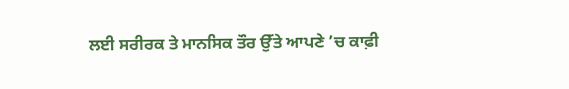ਲਈ ਸਰੀਰਕ ਤੇ ਮਾਨਸਿਕ ਤੌਰ ਉੱਤੇ ਆਪਣੇ ’ਚ ਕਾਫ਼ੀ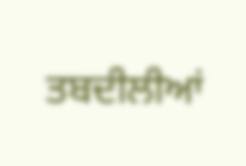ਤਬਦੀਲੀਆਂ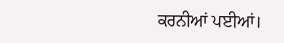ਕਰਨੀਆਂ ਪਈਆਂ।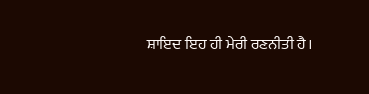ਸ਼ਾਇਦ ਇਹ ਹੀ ਮੇਰੀ ਰਣਨੀਤੀ ਹੈ।